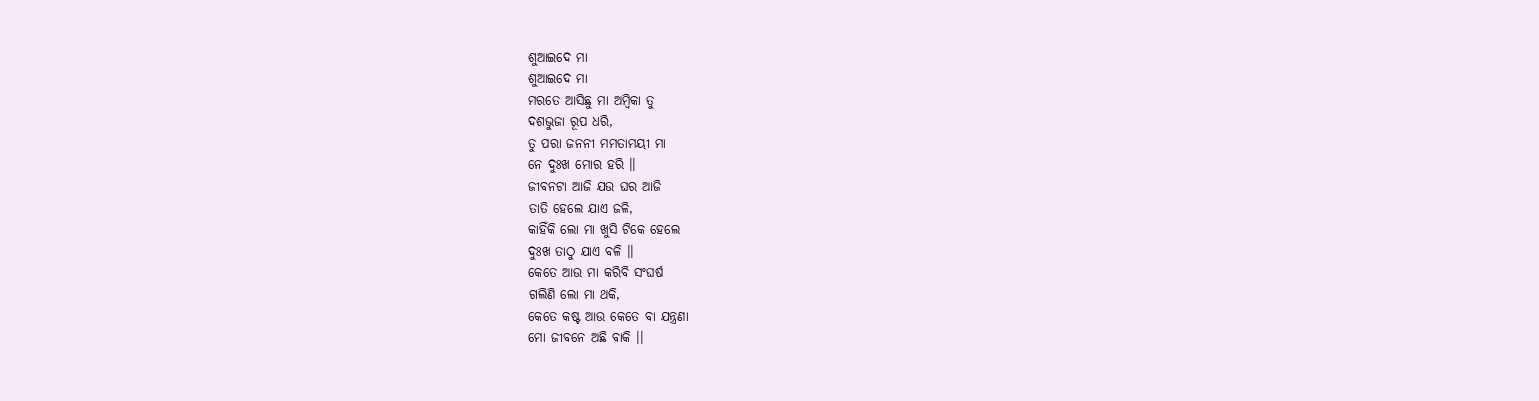ଶୁଆଇଦେ ମା
ଶୁଆଇଦେ ମା
ମରତେ ଆସିଛୁ ମା ଅମ୍ବିକା ତୁ
ଦଶଭୁଜା ରୂପ ଧରି,
ତୁ ପରା ଜନନୀ ମମତାମୟୀ ମା
ନେ ଦୁଃଖ ମୋର ହରି ।।
ଜୀବନଟା ଆଜି ଯଉ ଘର ଆଜି
ତାତି ହେଲେ ଯାଏ ଜଳି,
କାହିଁକି ଲୋ ମା ଖୁସି ଟିକେ ହେଲେ
ଦୁଃଖ ତାଠୁ ଯାଏ ବଳି ।।
କେତେ ଆଉ ମା କରିବି ସଂଘର୍ଷ
ଗଲିଣି ଲୋ ମା ଥକି,
କେତେ କଷ୍ଟ ଆଉ କେତେ ବା ଯନ୍ତ୍ରଣା
ମୋ ଜୀବନେ ଅଛି ବାକି ।।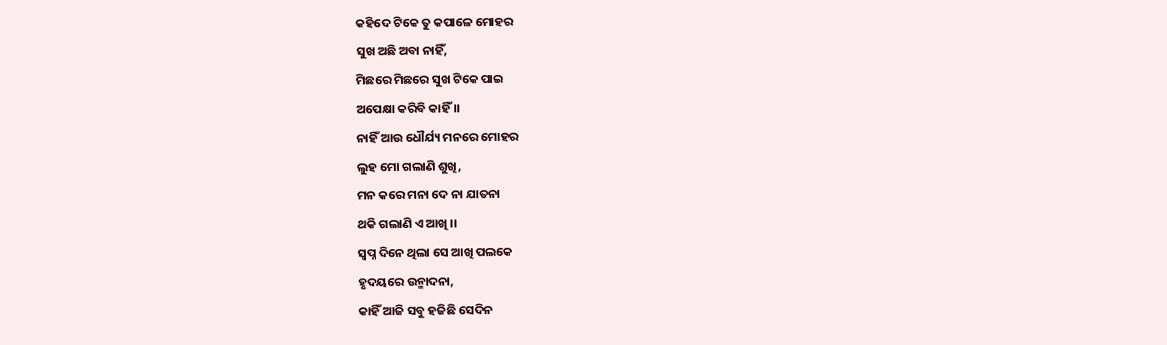କହିଦେ ଟିକେ ତୁ କପାଳେ ମୋହର
ସୁଖ ଅଛି ଅବା ନାହିଁ,
ମିଛରେ ମିଛରେ ସୁଖ ଟିକେ ପାଇ
ଅପେକ୍ଷା କରିବି କାହିଁ ।।
ନାହିଁ ଆଉ ଧୌର୍ଯ୍ୟ ମନରେ ମୋହର
ଲୁହ ମୋ ଗଲାଣି ଶୁଖି,
ମନ କରେ ମନା ଦେ ନା ଯାତନା
ଥକି ଗଲାଣି ଏ ଆଖି ।।
ସ୍ବପ୍ନ ଦିନେ ଥିଲା ସେ ଆଖି ପଲକେ
ହୃଦୟରେ ଉନ୍ମାଦନା,
କାହିଁ ଆଜି ସବୁ ହଜିଛି ସେଦିନ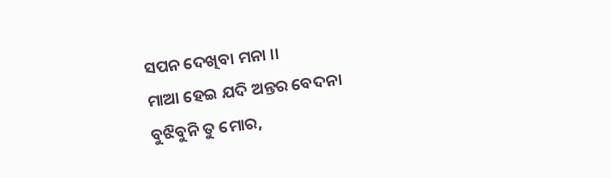ସପନ ଦେଖିବା ମନା ।।
ମାଆ ହେଇ ଯଦି ଅନ୍ତର ବେଦନା
ବୁଝିବୁନି ତୁ ମୋର,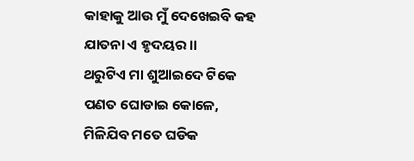କାହାକୁ ଆଉ ମୁଁ ଦେଖେଇବି କହ
ଯାତନା ଏ ହୃଦୟର ।।
ଥରୁଟିଏ ମା ଶୁଆଇଦେ ଟିକେ
ପଣତ ଘୋଡାଇ କୋଳେ,
ମିଳିଯିବ ମତେ ଘଡିକ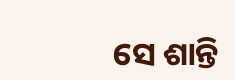ସେ ଶାନ୍ତି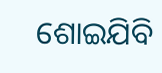ଶୋଇଯିବି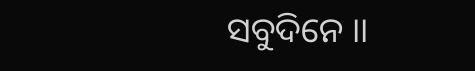ସବୁଦିନେ ।।